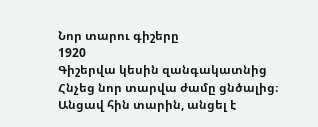Նոր տարու գիշերը
1920
Գիշերվա կեսին զանգակատնից
Հնչեց նոր տարվա ժամը ցնծալից։
Անցավ հին տարին, անցել է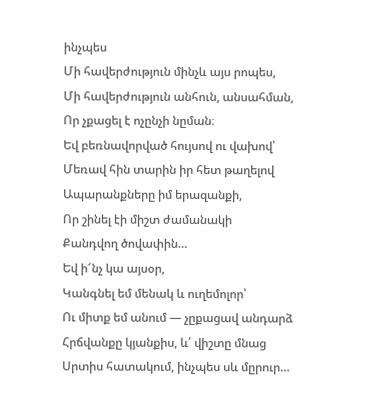ինչպես
Մի հավերժություն մինչև այս րոպես,
Մի հավերժություն անհուն, անսահման,
Որ չքացել է ոչընչի նըման։
Եվ բեռնավորված հույսով ու վախով՝
Մեռավ հին տարին իր հետ թաղելով
Ապարանքները իմ երազանքի,
Որ շինել էի միշտ ժամանակի
Քանդվող ծովափին…
Եվ ի՜նչ կա այսօր,
Կանգնել եմ մենակ և ուղեմոլոր՝
Ու միտք եմ անում — չըքացավ անդարձ
Հրճվանքը կյանքիս, և՛ վիշտը մնաց
Սրտիս հատակում, ինչպես սև մըրուր…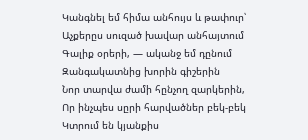Կանգնել եմ հիմա անհույս և թափուր՝
Աչքերըս սուզած խավար անհայտում
Գալիք օրերի, — ականջ եմ դընում
Զանգակատնից խորին գիշերին
Նոր տարվա ժամի հընչող զարկերին,
Որ ինչպես սըրի հարվածներ բեկ-բեկ
Կտրում են կյանքիս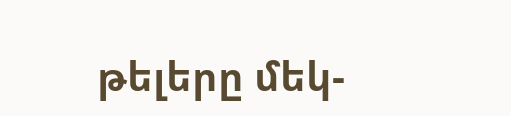թելերը մեկ-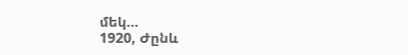մեկ…
1920, Ժընև